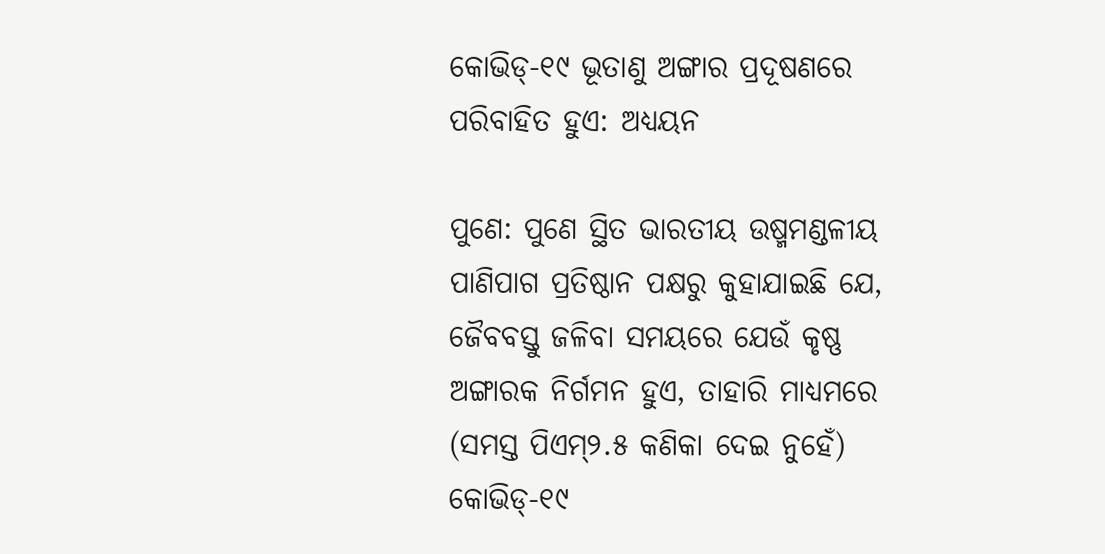କୋଭିଡ୍-୧୯ ଭୂତାଣୁ ଅଙ୍ଗାର ପ୍ରଦୂଷଣରେ ପରିବାହିତ ହୁଏ: ଅଧ୍ୟୟନ

ପୁଣେ: ପୁଣେ ସ୍ଥିତ ଭାରତୀୟ ଉଷ୍ମମଣ୍ଡଳୀୟ ପାଣିପାଗ ପ୍ରତିଷ୍ଠାନ ପକ୍ଷରୁ କୁହାଯାଇଛି ଯେ, ଜୈବବସ୍ତୁ ଜଳିବା ସମୟରେ ଯେଉଁ କୃଷ୍ଣ ଅଙ୍ଗାରକ ନିର୍ଗମନ ହୁଏ, ତାହାରି ମାଧ୍ୟମରେ (ସମସ୍ତ ପିଏମ୍‌୨.୫ କଣିକା ଦେଇ ନୁହେଁ) କୋଭିଡ୍-୧୯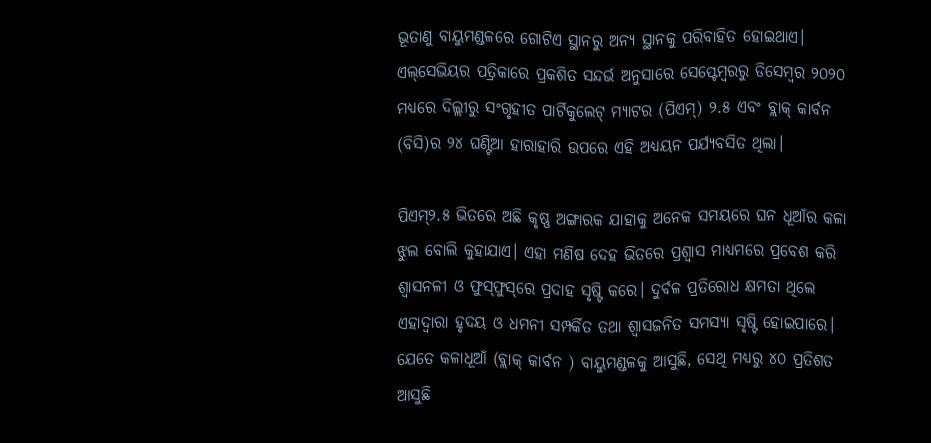ଭୂତାଣୁ ବାୟୁମଣ୍ଡଳରେ ଗୋଟିଏ ସ୍ଥାନରୁ ଅନ୍ୟ ସ୍ଥାନକୁ ପରିବାହିତ ହୋଇଥାଏ। ଏଲ୍‌ସେଭିୟର ପତ୍ରିକାରେ ପ୍ରକଶିତ ସନ୍ଦର୍ଭ ଅନୁସାରେ ସେପ୍ଟେମ୍ବରରୁ ଡିସେମ୍ବର ୨୦୨୦ ମଧ୍ୟରେ ଦିଲ୍ଲୀରୁ ସଂଗୃହୀତ ପାର୍ଟିକୁଲେଟ୍ ମ୍ୟାଟର (ପିଏମ୍‌) ୨.୫ ଏବଂ ବ୍ଲାକ୍ କାର୍ବନ (ବିସି)ର ୨୪ ଘଣ୍ଟିଆ ହାରାହାରି ଉପରେ ଏହି ଅଧ୍ୟୟନ ପର୍ଯ୍ୟବସିତ ଥିଲା।

ପିଏମ୍‌୨.୫ ଭିତରେ ଅଛି କୃଷ୍ଣ ଅଙ୍ଗାରକ ଯାହାକୁ ଅନେକ ସମୟରେ ଘନ ଧୂଆଁର କଳା ଝୁଲ ବୋଲି କୁହାଯାଏ। ଏହା ମଣିଷ ଦେହ ଭିତରେ ପ୍ରଶ୍ବାସ ମାଧ୍ୟମରେ ପ୍ରବେଶ କରି ଶ୍ବାସନଳୀ ଓ ଫୁସ୍‌ଫୁସ୍‌ରେ ପ୍ରଦାହ ସୃଷ୍ଟି କରେ। ଦୁର୍ବଳ ପ୍ରତିରୋଧ କ୍ଷମତା ଥିଲେ ଏହାଦ୍ବାରା ହୃଦୟ ଓ ଧମନୀ ସମ୍ପର୍କିତ ତଥା ଶ୍ବାସଜନିତ ସମସ୍ୟା ସୃଷ୍ଟି ହୋଇପାରେ। ଯେତେ କଳାଧୂଆଁ (ବ୍ଲାକ୍‌ କାର୍ବନ ) ବାୟୁମଣ୍ଡଳକୁ ଆସୁଛି, ସେଥି ମଧ୍ୟରୁ ୪୦ ପ୍ରତିଶତ ଆସୁଛି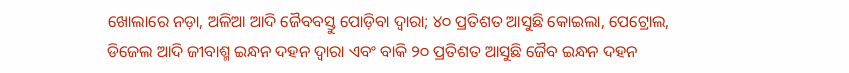ଖୋଲାରେ ନଡ଼ା, ଅଳିଆ ଆଦି ଜୈବବସ୍ତୁ ପୋଡ଼ିବା ଦ୍ବାରା; ୪୦ ପ୍ରତିଶତ ଆସୁଛି କୋଇଲା, ପେଟ୍ରୋଲ, ଡିଜେଲ ଆଦି ଜୀବାଶ୍ମ ଇନ୍ଧନ ଦହନ ଦ୍ବାରା ଏବଂ ବାକି ୨୦ ପ୍ରତିଶତ ଆସୁଛି ଜୈବ ଇନ୍ଧନ ଦହନ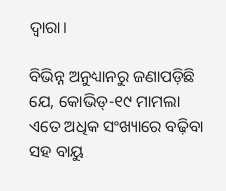ଦ୍ବାରା।

ବିଭିନ୍ନ ଅନୁଧ୍ୟାନରୁ ଜଣାପଡ଼ିଛି ଯେ, କୋଭିଡ୍-୧୯ ମାମଲା ଏତେ ଅଧିକ ସଂଖ୍ୟାରେ ବଢ଼ିବା ସହ ବାୟୁ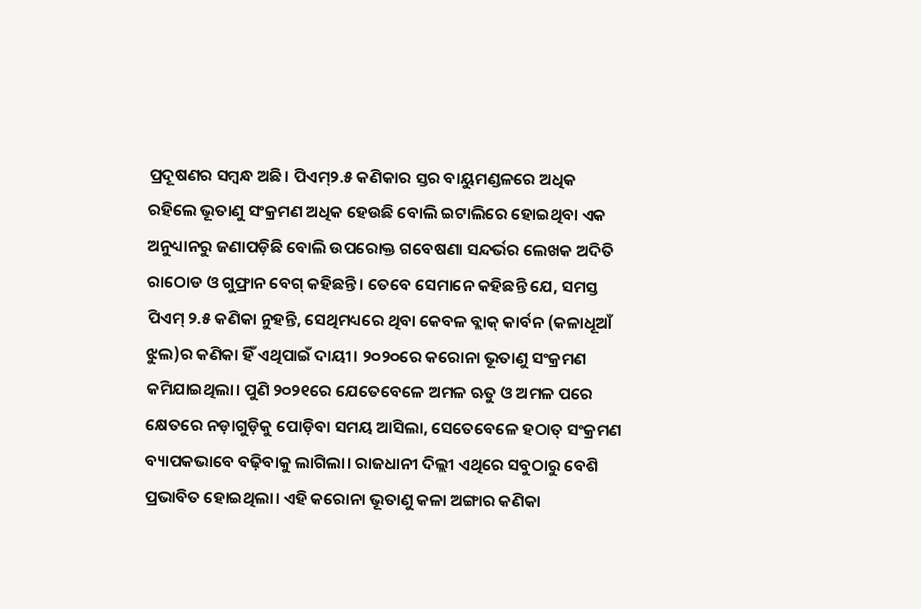ପ୍ରଦୂଷଣର ସମ୍ବନ୍ଧ ଅଛି। ପିଏମ୍‌୨.୫ କଣିକାର ସ୍ତର ବାୟୁମଣ୍ଡଳରେ ଅଧିକ ରହିଲେ ଭୂତାଣୁ ସଂକ୍ରମଣ ଅଧିକ ହେଉଛି ବୋଲି ଇଟାଲିରେ ହୋଇଥିବା ଏକ ଅନୁଧ୍ୟାନରୁ ଜଣାପଡ଼ିଛି ବୋଲି ଉପରୋକ୍ତ ଗବେଷଣା ସନ୍ଦର୍ଭର ଲେଖକ ଅଦିତି ରାଠୋଡ ଓ ଗୁଫ୍ରାନ ବେଗ୍‌ କହିଛନ୍ତି। ତେବେ ସେମାନେ କହିଛନ୍ତି ଯେ, ସମସ୍ତ ପିଏମ୍‌ ୨.୫ କଣିକା ନୁହନ୍ତି, ସେଥିମଧ୍ୟରେ ଥିବା କେବଳ ବ୍ଲାକ୍ କାର୍ବନ (କଳାଧୂଆଁ ଝୁଲ)ର କଣିକା ହିଁ ଏଥିପାଇଁ ଦାୟୀ। ୨୦୨୦ରେ କରୋନା ଭୂତାଣୁ ସଂକ୍ରମଣ କମିଯାଇଥିଲା। ପୁଣି ୨୦୨୧ରେ ଯେତେବେଳେ ଅମଳ ଋତୁ ଓ ଅମଳ ପରେ କ୍ଷେତରେ ନଡ଼ାଗୁଡ଼ିକୁ ପୋଡ଼ିବା ସମୟ ଆସିଲା, ସେତେବେଳେ ହଠାତ୍ ସଂକ୍ରମଣ ବ୍ୟାପକଭାବେ ବଢ଼ିବାକୁ ଲାଗିଲା। ରାଜଧାନୀ ଦିଲ୍ଲୀ ଏଥିରେ ସବୁଠାରୁ ବେଶି ପ୍ରଭାବିତ ହୋଇଥିଲା। ଏହି କରୋନା ଭୂତାଣୁ କଳା ଅଙ୍ଗାର କଣିକା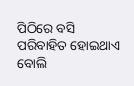ପିଠିରେ ବସି ପରିବାହିତ ହୋଇଥାଏ ବୋଲି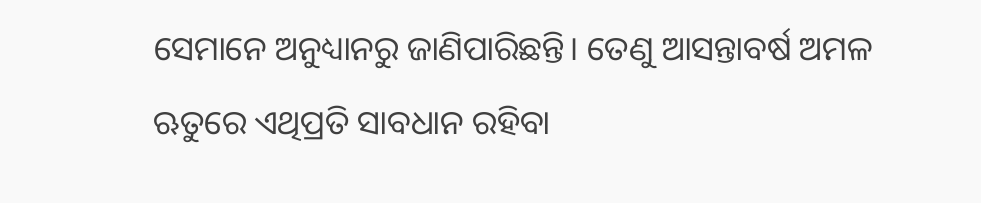ସେମାନେ ଅନୁଧ୍ୟାନରୁ ଜାଣିପାରିଛନ୍ତି। ତେଣୁ ଆସନ୍ତାବର୍ଷ ଅମଳ ଋତୁରେ ଏଥିପ୍ରତି ସାବଧାନ ରହିବା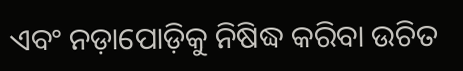ଏବଂ ନଡ଼ାପୋଡ଼ିକୁ ନିଷିଦ୍ଧ କରିବା ଉଚିତ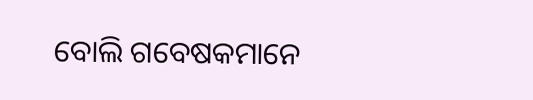ବୋଲି ଗବେଷକମାନେ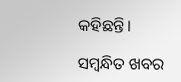କହିଛନ୍ତି।

ସମ୍ବନ୍ଧିତ ଖବର